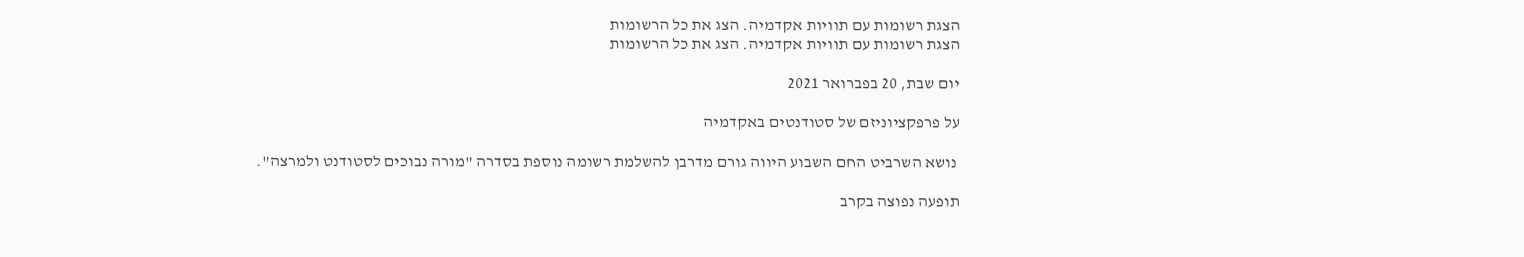הצגת רשומות עם תוויות אקדמיה. הצג את כל הרשומות
הצגת רשומות עם תוויות אקדמיה. הצג את כל הרשומות

יום שבת, 20 בפברואר 2021

על פרפקציוניזם של סטודנטים באקדמיה

 נושא השרביט החם השבוע היווה גורם מדרבן להשלמת רשומה נוספת בסדרה "מורה נבוכים לסטודנט ולמרצה".

תופעה נפוצה בקרב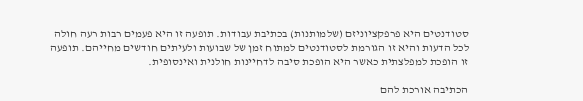סטודנטים היא פרפקציוניזם (שלמותנות) בכתיבת עבודות. תופעה זו היא פעמים רבות רעה חולה לכל הדעות והיא זו הגורמת לסטודנטים למתוח זמן של שבועות ולעיתים חודשים מחייהם. תופעה זו הופכת למפלצתית כאשר היא הופכת סיבה לדחיינות חולנית ואינסופית.

הכתיבה אורכת להם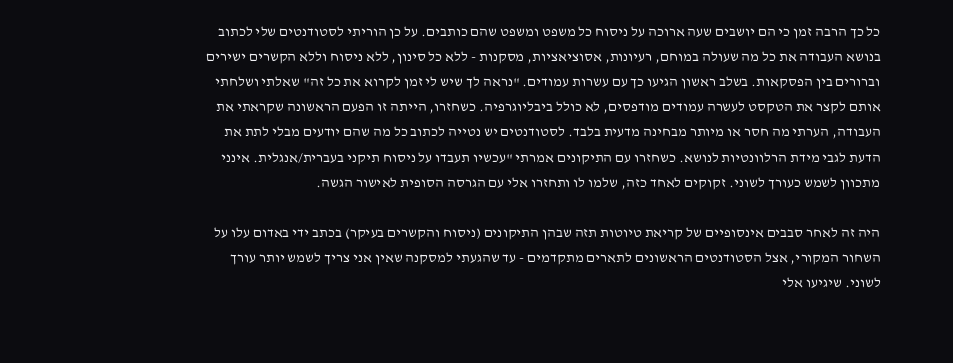כל כך הרבה זמן כי הם יושבים שעה ארוכה על ניסוח כל משפט ומשפט שהם כותבים. על כן הוריתי לסטודנטים שלי לכתוב בנושא העבודה את כל מה שעולה במוחם, רעיונות, אסוציאציות, מסקנות - ללא כל סינון, ללא ניסוח וללא הקשרים ישירים וברורים בין הפסקאות. בשלב ראשון הגיעו כך עם עשרות עמודים. "נראה לך שיש לי זמן לקרוא את כל זה" שאלתי ושלחתי אותם לקצר את הטקסט לעשרה עמודים מודפסים, לא כולל ביבליוגרפיה. כשחזרו, הייתה זו הפעם הראשונה שקראתי את העבודה, הערתי מה חסר או מיותר מבחינה מדעית בלבד. לסטודנטים יש נטייה לכתוב כל מה שהם יודעים מבלי לתת את הדעת לגבי מידת הרלוונטיות לנושא. כשחזרו עם התיקונים אמרתי "עכשיו תעבדו על ניסוח תיקני בעברית/אנגלית. אינני מתכוון לשמש כעורך לשוני. זקוקים לאחד כזה, שלמו לו ותחזרו אלי עם הגרסה הסופית לאישור הגשה.

היה זה לאחר סבבים אינסופיים של קריאת טיוטות תזה שבהן התיקונים (ניסוח והקשרים בעיקר) בכתב ידי באדום עלו על השחור המקורי, אצל הסטודנטים הראשונים לתארים מתקדמים - עד שהגעתי למסקנה שאין אני צריך לשמש יותר עורך לשוני. שיגיעו אלי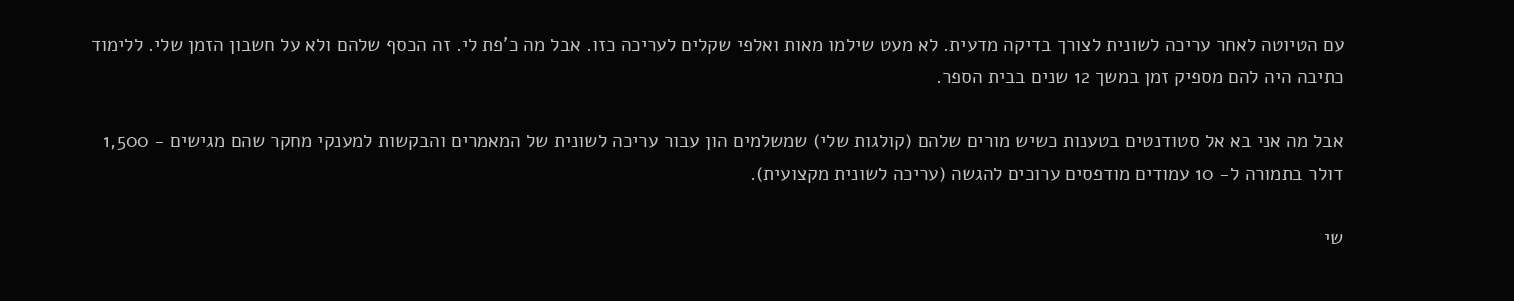עם הטיוטה לאחר עריכה לשונית לצורך בדיקה מדעית. לא מעט שילמו מאות ואלפי שקלים לעריכה כזו. אבל מה כ'פת לי. זה הכסף שלהם ולא על חשבון הזמן שלי. ללימוד כתיבה היה להם מספיק זמן במשך 12 שנים בבית הספר.

אבל מה אני בא אל סטודנטים בטענות כשיש מורים שלהם (קולגות שלי) שמשלמים הון עבור עריכה לשונית של המאמרים והבקשות למענקי מחקר שהם מגישים - 1,500 דולר בתמורה ל- 10 עמודים מודפסים ערוכים להגשה (עריכה לשונית מקצועית).

שי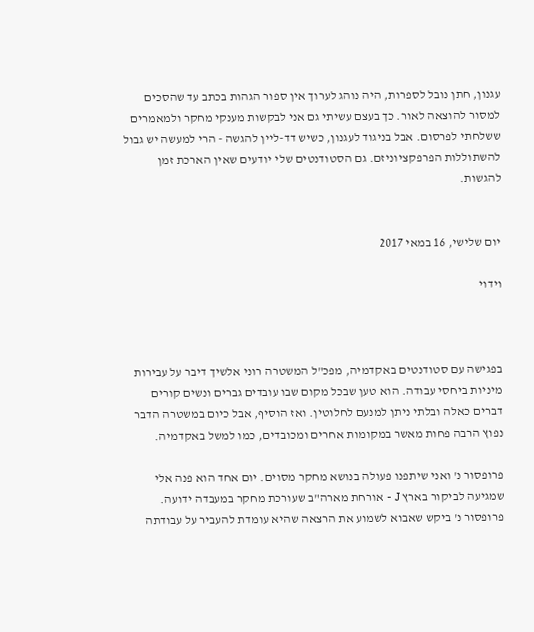עגנון, חתן נובל לספרות, היה נוהג לערוך אין ספור הגהות בכתב עד שהסכים למסור להוצאה לאור. כך בעצם עשיתי גם אני לבקשות מענקי מחקר ולמאמרים ששלחתי לפרסום. אבל בניגוד לעגנון, כשיש דד-ליין להגשה - הרי למעשה יש גבול להשתוללות הפרפקציוניזם. גם הסטודנטים שלי יודעים שאין הארכת זמן להגשות.


יום שלישי, 16 במאי 2017

וידוי



בפגישה עם סטודנטים באקדמיה, מפכ"ל המשטרה רוני אלשיך דיבר על עבירות מיניות ביחסי עבודה. הוא טען שבכל מקום שבו עובדים גברים ונשים קורים דברים כאלה ובלתי ניתן למנעם לחלוטין. ואז הוסיף, אבל כיום במשטרה הדבר נפוץ הרבה פחות מאשר במקומות אחרים ומכובדים, כמו למשל באקדמיה.

פרופסור נ' ואני שיתפנו פעולה בנושא מחקר מסוים. יום אחד הוא פנה אלי שמגיעה לביקור בארץ J - אורחת מארה"ב שעורכת מחקר במעבדה ידועה. פרופסור נ' ביקש שאבוא לשמוע את הרצאה שהיא עומדת להעביר על עבודתה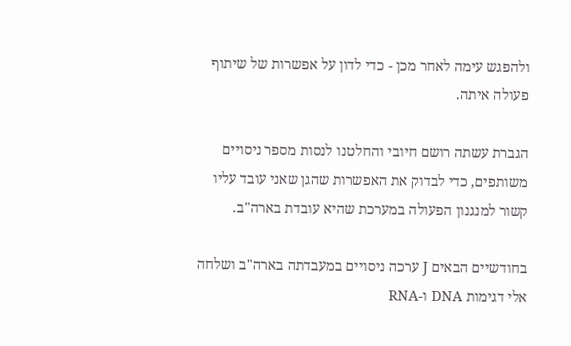ולהפגש עימה לאחר מכן - כדי לדון על אפשרות של שיתוף פעולה איתה.

הגברת עשתה רושם חיובי והחלטנו לנסות מספר ניסויים משותפים, כדי לבדוק את האפשרות שהגן שאני עובד עליו קשור למנגנון הפעולה במערכת שהיא עובדת בארה"ב.

בחודשיים הבאים J ערכה ניסויים במעבדתה בארה"ב ושלחה אלי דגימות DNA ו-RNA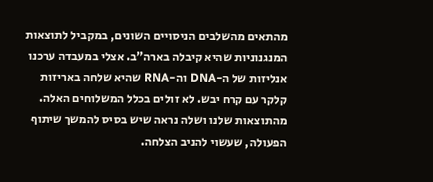מהתאים מהשלבים הניסויים השונים, במקביל לתוצאות המנגנוניות שהיא קיבלה בארה”ב. אצלי במעבדה ערכנו אנליזות של ה-DNA וה-RNA שהיא שלחה באריזות קלקר עם קרח יבש. לא זולים בכלל המשלוחים האלה. מהתוצאות שלנו ושלה נראה שיש בסיס להמשך שיתוף הפעולה, שעשוי להניב הצלחה.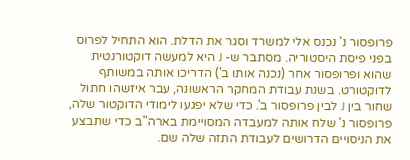פרופסור נ' נכנס אלי למשרד וסגר את הדלת. הוא התחיל לפרוס בפני פיסת היסטוריה. מסתבר ש- J היא למעשה דוקטורנטית שהוא ופרופסור אחר (נכנה אותו ב') הדריכו אותה במשותף לדוקטורט. בשנת עבודת המחקר הראשונה, עבר איזשהו חתול שחור בין J לבין פרופסור ב'. כדי שלא יפגעו לימודי הדוקטור שלה, פרופסור נ' שלח אותה למעבדה המסויימת בארה"ב כדי שתבצע את הניסויים הדרושים לעבודת התזה שלה שם.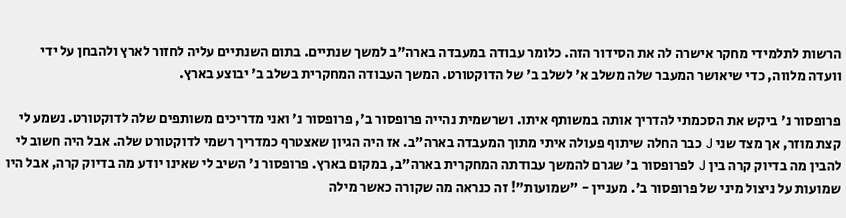הרשות לתלמידי מחקר אישרה לה את הסידור הזה. כלומר עבודה במעבדה בארה"ב למשך שנתיים. בתום השנתיים עליה לחזור לארץ ולהבחן על ידי וועדה מלווה, כדי שיאושר המעבר שלה משלב א' לשלב ב' של הדוקטורט. המשך העבודה המחקרית בשלב ב' יבוצע בארץ.

פרופסור נ' ביקש את הסכמתי להדריך אותה במשותף איתו. ושרשמית נהייה פרופסור ב', פרופסור נ' ואני מדריכים משותפים שלה לדוקטורט. נשמע לי קצת מוזר, אך מצד שני J כבר החלה שיתוף פעולה איתי מתוך המעבדה בארה"ב. אז היה הגיון שאצטרף כמדריך רשמי לדוקטורט שלה. אבל היה חשוב לי להבין מה בדיוק קרה בין J לפרופסור ב' שגרם להמשך עבודתה המחקרית בארה"ב, במקום בארץ. פרופסור נ' השיב לי שאינו יודע מה בדיוק קרה, אבל היו שמועות על ניצול מיני של פרופסור ב'. מעניין - "שמועות”! זה כנראה מה שקורה כאשר מילה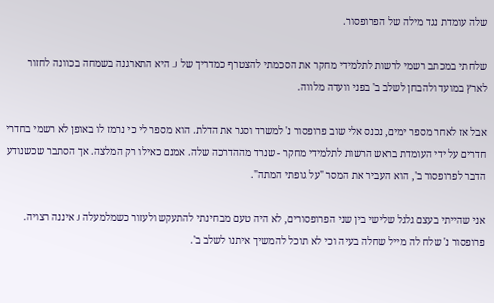שלה עומדת נגד מילה של הפרופסור.

שלחתי במכתב רשמי לרשות לתלמידי מחקר את הסכמתי להצטרף כמדריך של J. היא התארגנה בשמחה בכוונה לחזור לארץ במועד ולהבחן לשלב ב' בפני וועדה מלווה.

אבל אז לאחר מספר ימים, נכנס אלי שוב פרופסור נ' למשרד וסגר את הדלת. הוא מספר לי כי נרמז לו באופן לא רשמי בחדרי חדרים על ידי העומדת בראש הרשות לתלמידי מחקר - שנרד מההדרכה שלה. אמנם כאילו רק המלצה. אך הסתבר שכשנודע הדבר לפרופסור ב', הוא העביר את המסר "על גופתי המתה".

אני שהייתי בעצם גלגל שלישי בין שני הפרופסורים, לא היה טעם מבחינתי להתעקש ולעזור כשמלמעלה J איננה רצויה. פרופסור נ' שלח לה מייל שחלה בעיה וכי לא תוכל להמשיך איתנו לשלב ב'.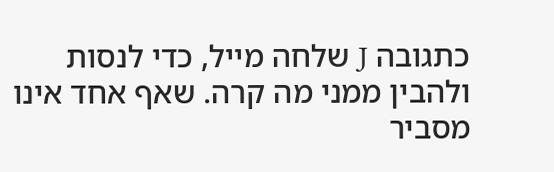כתגובה J שלחה מייל, כדי לנסות ולהבין ממני מה קרה. שאף אחד אינו מסביר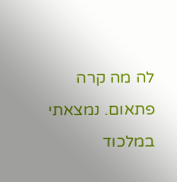לה מה קרה פתאום. נמצאתי במלכוד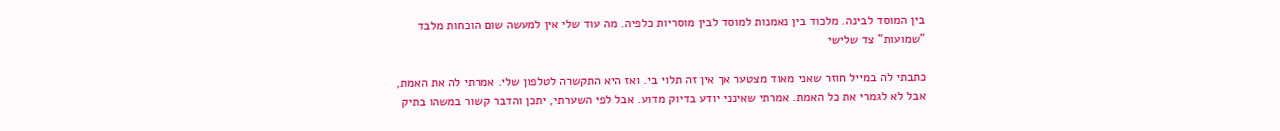בין המוסד לבינה. מלכוד בין נאמנות למוסד לבין מוסריות כלפיה. מה עוד שלי אין למעשה שום הוכחות מלבד "שמועות" צד שלישי

כתבתי לה במייל חוזר שאני מאוד מצטער אך אין זה תלוי בי. ואז היא התקשרה לטלפון שלי. אמרתי לה את האמת, אבל לא לגמרי את כל האמת. אמרתי שאינני יודע בדיוק מדוע. אבל לפי השערתי, יתכן והדבר קשור במשהו בתיק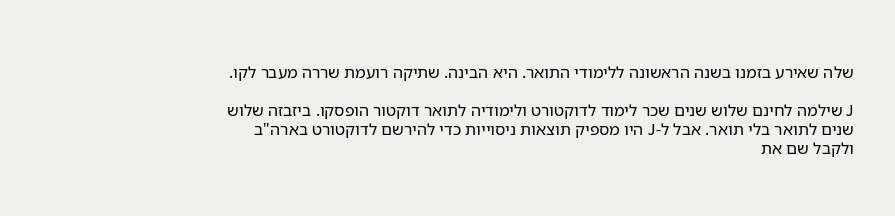שלה שאירע בזמנו בשנה הראשונה ללימודי התואר. היא הבינה. שתיקה רועמת שררה מעבר לקו.

J שילמה לחינם שלוש שנים שכר לימוד לדוקטורט ולימודיה לתואר דוקטור הופסקו. ביזבזה שלוש שנים לתואר בלי תואר. אבל ל-J היו מספיק תוצאות ניסוייות כדי להירשם לדוקטורט בארה"ב ולקבל שם את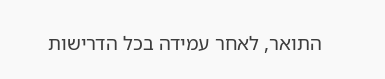התואר, לאחר עמידה בכל הדרישות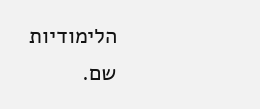הלימודיות שם.